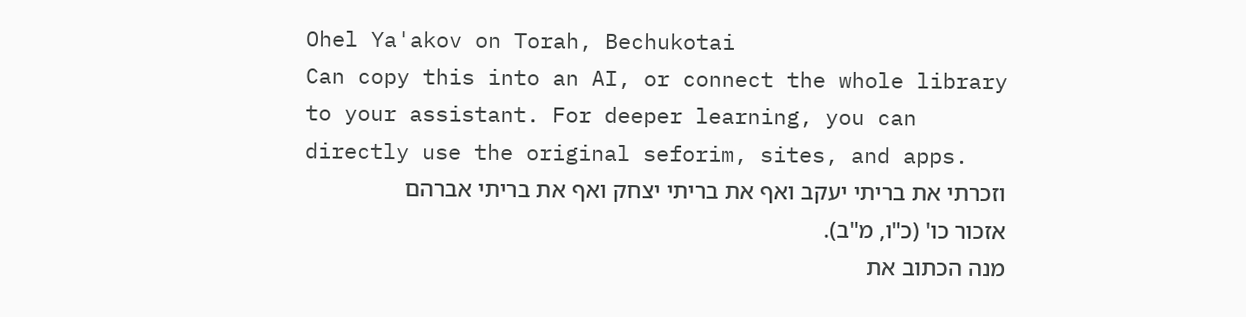Ohel Ya'akov on Torah, Bechukotai
Can copy this into an AI, or connect the whole library to your assistant. For deeper learning, you can directly use the original seforim, sites, and apps.
וזכרתי את בריתי יעקב ואף את בריתי יצחק ואף את בריתי אברהם אזכור כו' (כ"ו, מ"ב).
מנה הכתוב את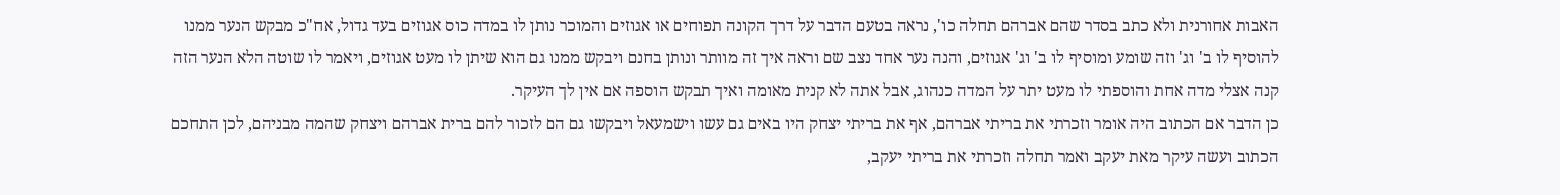האבות אחורנית ולא כתב בסדר שהם אברהם תחלה כו', נראה בטעם הדבר על דרך הקונה תפוחים או אגוזים והמוכר נותן לו במדה כוס אגוזים בעד גדול, אח"כ מבקש הנער ממנו להוסיף לו ב' וג' וזה שומע ומוסיף לו ב' וג' אגוזים, והנה נער אחד נצב שם וראה איך זה מוותר ונותן בחנם ויבקש ממנו גם הוא שיתן לו מעט אגוזים, ויאמר לו שוטה הלא הנער הזה קנה אצלי מדה אחת והוספתי לו מעט יתר על המדה כנהוג, אבל אתה לא קנית מאומה ואיך תבקש הוספה אם אין לך העיקר.
כן הדבר אם הכתוב היה אומר וזכרתי את בריתי אברהם, אף את בריתי יצחק היו באים גם עשו וישמעאל ויבקשו גם הם לזכור להם ברית אברהם ויצחק שהמה מבניהם, לכן התחכם הכתוב ועשה עיקר מאת יעקב ואמר תחלה וזכרתי את בריתי יעקב,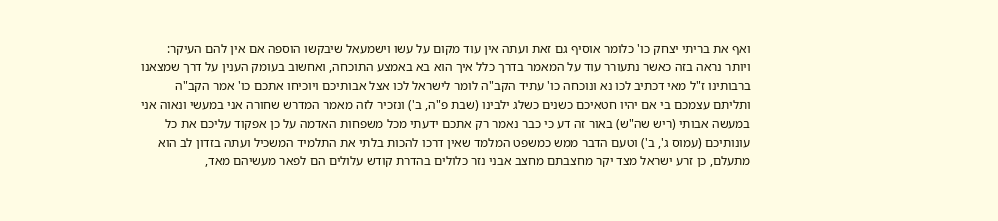ואף את בריתי יצחק כו' כלומר אוסיף גם זאת ועתה אין עוד מקום על עשו וישמעאל שיבקשו הוספה אם אין להם העיקר:
ויותר נראה בזה כאשר נתעורר עוד על המאמר בדרך כלל איך הוא בא באמצע התוכחה, ואחשוב בעומק הענין על דרך שמצאנו ברבותינו ז"ל מאי דכתיב לכו נא ונוכחה כו' עתיד הקב"ה לומר לישראל לכו אצל אבותיכם ויוכיחו אתכם כו' אמר הקב"ה ותליתם עצמכם בי אם יהיו חטאיכם כשנים כשלג ילבינו (שבת פ"ה, ב') ונזכיר לזה מאמר המדרש שחורה אני במעשי ונאוה אני במעשה אבותי (ריש שה"ש) באור זה דע כי כבר נאמר רק אתכם ידעתי מכל משפחות האדמה על כן אפקוד עליכם את כל עונותיכם (עמוס ג', ב') וטעם הדבר ממש כמשפט המלמד שאין דרכו להכות בלתי את התלמיד המשכיל ועתה בזדון לב הוא מתעלם, כן זרע ישראל מצד יקר מחצבתם מחצב אבני נזר כלולים בהדרת קודש עלולים הם לפאר מעשיהם מאד,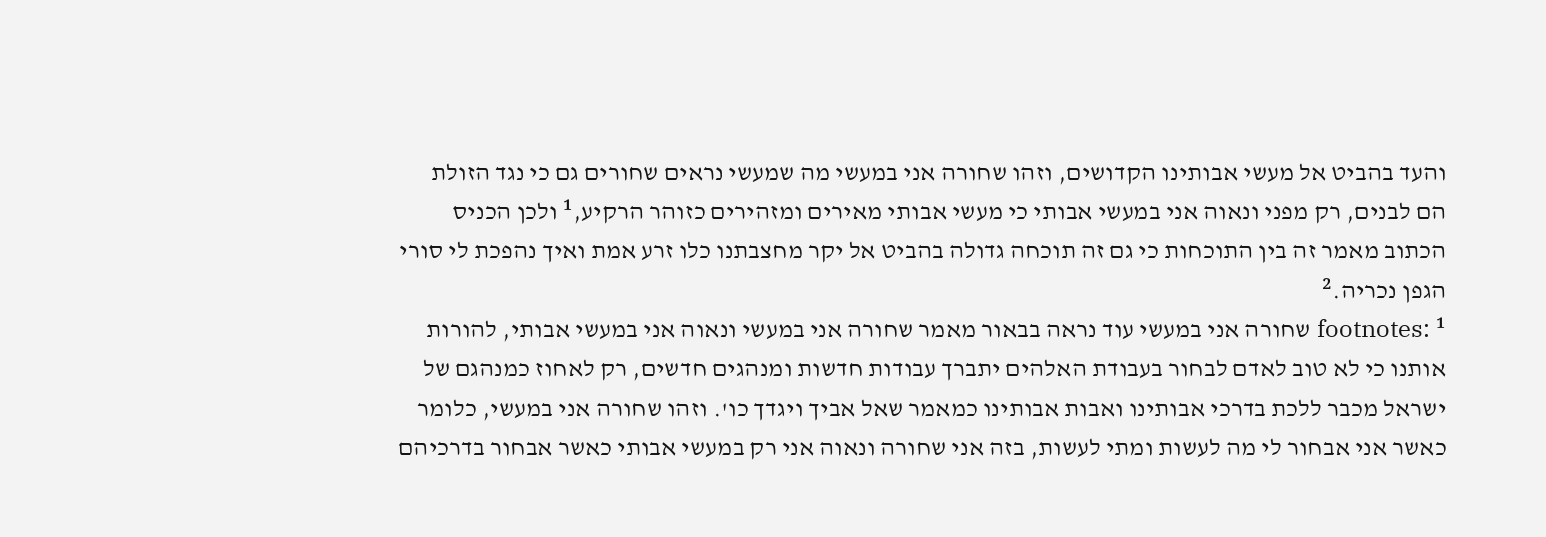והעד בהביט אל מעשי אבותינו הקדושים, וזהו שחורה אני במעשי מה שמעשי נראים שחורים גם כי נגד הזולת הם לבנים, רק מפני ונאוה אני במעשי אבותי כי מעשי אבותי מאירים ומזהירים כזוהר הרקיע,¹ ולכן הכניס הכתוב מאמר זה בין התוכחות כי גם זה תוכחה גדולה בהביט אל יקר מחצבתנו כלו זרע אמת ואיך נהפכת לי סורי הגפן נכריה.²
footnotes: ¹ שחורה אני במעשי עוד נראה בבאור מאמר שחורה אני במעשי ונאוה אני במעשי אבותי, להורות אותנו כי לא טוב לאדם לבחור בעבודת האלהים יתברך עבודות חדשות ומנהגים חדשים, רק לאחוז כמנהגם של ישראל מכבר ללכת בדרכי אבותינו ואבות אבותינו כמאמר שאל אביך ויגדך כו'. וזהו שחורה אני במעשי, כלומר כאשר אני אבחור לי מה לעשות ומתי לעשות, בזה אני שחורה ונאוה אני רק במעשי אבותי כאשר אבחור בדרכיהם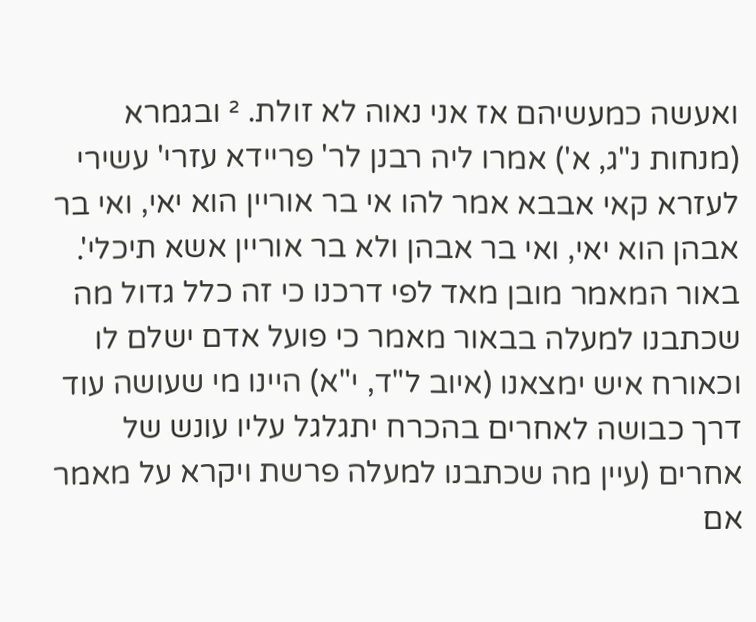ואעשה כמעשיהם אז אני נאוה לא זולת. ² ובגמרא (מנחות נ"ג, א') אמרו ליה רבנן לר' פריידא עזרי' עשירי לעזרא קאי אבבא אמר להו אי בר אוריין הוא יאי, ואי בר אבהן הוא יאי, ואי בר אבהן ולא בר אוריין אשא תיכלי'. באור המאמר מובן מאד לפי דרכנו כי זה כלל גדול מה שכתבנו למעלה בבאור מאמר כי פועל אדם ישלם לו וכאורח איש ימצאנו (איוב ל"ד, י"א) היינו מי שעושה עוד דרך כבושה לאחרים בהכרח יתגלגל עליו עונש של אחרים (עיין מה שכתבנו למעלה פרשת ויקרא על מאמר אם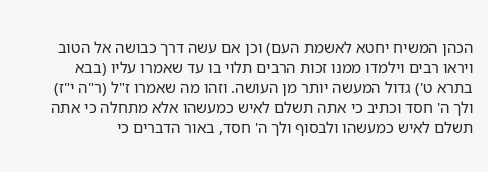הכהן המשיח יחטא לאשמת העם) וכן אם עשה דרך כבושה אל הטוב ויראו רבים וילמדו ממנו זכות הרבים תלוי בו עד שאמרו עליו (בבא בתרא ט') גדול המעשה יותר מן העושה. וזהו מה שאמרו ז"ל (ר"ה י"ז) ולך ה' חסד וכתיב כי אתה תשלם לאיש כמעשהו אלא מתחלה כי אתה תשלם לאיש כמעשהו ולבסוף ולך ה' חסד, באור הדברים כי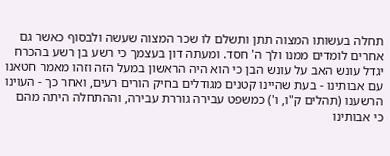תחלה בעשותו המצוה תתן ותשלם לו שכר המצוה שעשה ולבסוף כאשר גם אחרים לומדים ממנו ולך ה' חסד. ומעתה דון בעצמך כי רשע בן רשע בהכרח יגדל עונש האב על עונש הבן כי הוא היה הראשון במעל הזה וזהו מאמר חטאנו עם אבותינו - בעת שהיינו קטנים מגודלים בחיק הורים רעים, ואחר כך - העוינו הרשענו (תהלים ק"ו, ו') כמשפט עבירה גוררת עבירה, וההתחלה היתה מהם כי אבותינו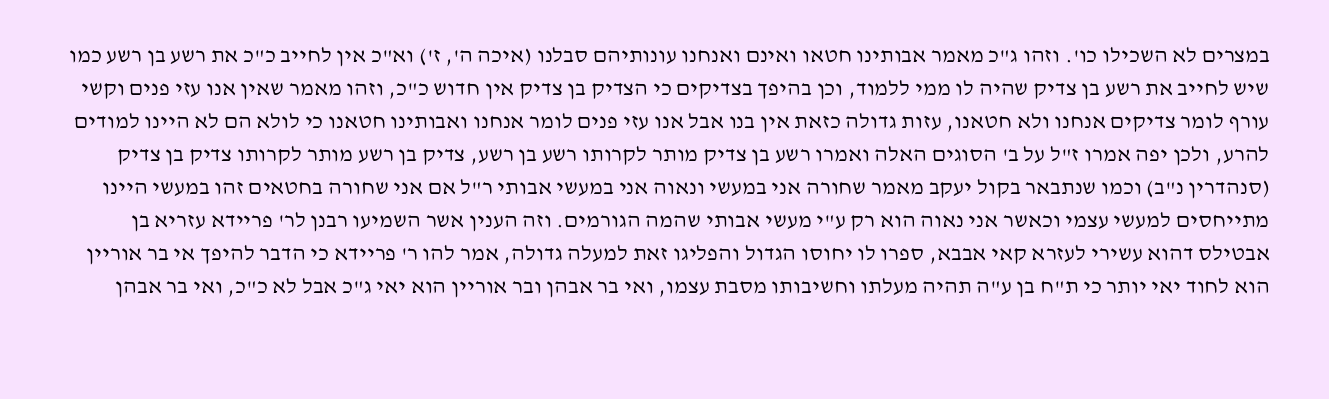במצרים לא השכילו כו'. וזהו ג"כ מאמר אבותינו חטאו ואינם ואנחנו עונותיהם סבלנו (איכה ה', ז') וא"כ אין לחייב כ"כ את רשע בן רשע כמו שיש לחייב את רשע בן צדיק שהיה לו ממי ללמוד, וכן בהיפך בצדיקים כי הצדיק בן צדיק אין חדוש כ"כ, וזהו מאמר שאין אנו עזי פנים וקשי עורף לומר צדיקים אנחנו ולא חטאנו, עזות גדולה כזאת אין בנו אבל אנו עזי פנים לומר אנחנו ואבותינו חטאנו כי לולא הם לא היינו למודים להרע, ולכן יפה אמרו ז"ל על ב' הסוגים האלה ואמרו רשע בן צדיק מותר לקרותו רשע בן רשע, צדיק בן רשע מותר לקרותו צדיק בן צדיק (סנהדרין נ"ב) וכמו שנתבאר בקול יעקב מאמר שחורה אני במעשי ונאוה אני במעשי אבותי ר"ל אם אני שחורה בחטאים זהו במעשי היינו מתייחסים למעשי עצמי וכאשר אני נאוה הוא רק ע"י מעשי אבותי שהמה הגורמים. וזה הענין אשר השמיעו רבנן לר' פריידא עזריא בן אבטילס דהוא עשירי לעזרא קאי אבבא, ספרו לו יחוסו הגדול והפליגו זאת למעלה גדולה, אמר להו ר' פריידא כי הדבר להיפך אי בר אוריין הוא לחוד יאי יותר כי ת"ח בן ע"ה תהיה מעלתו וחשיבותו מסבת עצמו, ואי בר אבהן ובר אוריין הוא יאי ג"כ אבל לא כ"כ, ואי בר אבהן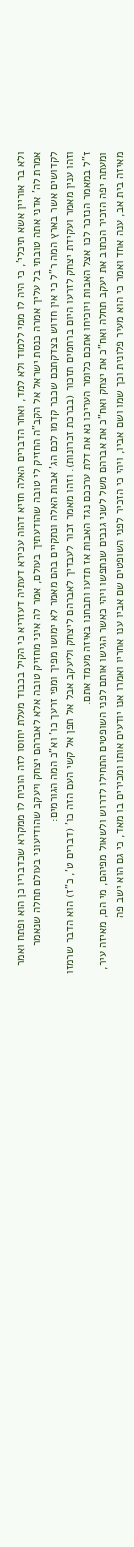ולא בר אוריין אשא תיכלי', כי היה לו ממי ללמוד ולא למד, ואחר הדברים האלה חזיא דהוה עכירא דעתיה דעזריא כי הקיל בכבוד מעלת יחוסו לזה הוכיח לו ממקרא שכדבריו כן הוא ופתח ואמר אמרת לה' אדני אתה טובתי בל עליך אמרה כנסת ישראל אל הקב"ה החזיק לי טובה שהודעתיך בעולם, אמר לה איני מחזיק טובה אלא לאברהם יצחק ויעקב שהודיעוני בעולם תחלה שנאמר לקדושים אשר בארץ המה ר"ל כי אין חדוש בצדקתכם שכבר קדמו לכם הג' אבות האלה ונתקיים בהם מאמר לא ימושו מפיך ומפי זרעך כו' וא"כ המה הגורמים:
וזהו ענין מאמר ועקידת יצחק לזרעו היום ברחמים תזכור (בברכת זכרונות). וזהו מאמר זכור לעבדיך לאברהם ליצחק וליעקב אבל אל תפן אל קשי העם הזה כו' (דברים ט', כ"ז) הוא הדבר שרמזו ז"ל במאמר הנזכר לכו אצל האבות ויוכיחו אתכם כלומר העריכו נא את דלת ערככם נגד האבות אז תדעו ותבחנו באיזה מעמד אתם.
ומעתה יפה הזכיר הכתוב את יעקב תחלה ואח"כ את יצחק ואח"כ את אברהם משל לשני גנבים שנתפשו ויהי כאשר הגישו אותם לפני השופטים התחילו לדרוש ולשאול מפיהם, מי הם, מאיזה עיר, מאיזה בית אב, ענה אחד ואמר כי הוא מעיר פלונית וכך שמו ושם אביו, ויהי כי הזכיר לפני השופטים שם אביו ענו אחריו ואמרו אנו יודעים אותו ומכירים בו מאד, כי גם הוא ישב פה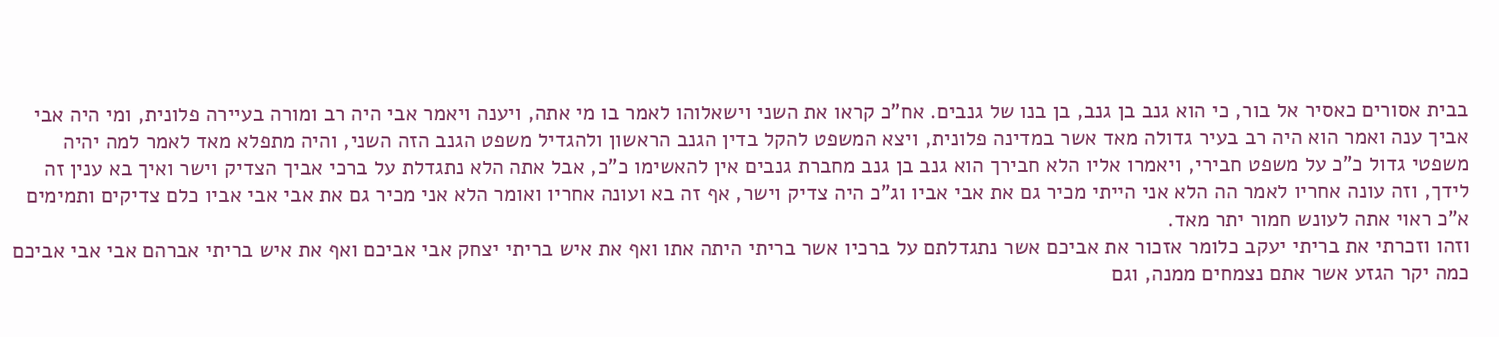בבית אסורים כאסיר אל בור, כי הוא גנב בן גנב, בן בנו של גנבים. אח"כ קראו את השני וישאלוהו לאמר בו מי אתה, ויענה ויאמר אבי היה רב ומורה בעיירה פלונית, ומי היה אבי אביך ענה ואמר הוא היה רב בעיר גדולה מאד אשר במדינה פלונית, ויצא המשפט להקל בדין הגנב הראשון ולהגדיל משפט הגנב הזה השני, והיה מתפלא מאד לאמר למה יהיה משפטי גדול כ"כ על משפט חבירי, ויאמרו אליו הלא חבירך הוא גנב בן גנב מחברת גנבים אין להאשימו כ"כ, אבל אתה הלא נתגדלת על ברכי אביך הצדיק וישר ואיך בא ענין זה לידך, וזה עונה אחריו לאמר הה הלא אני הייתי מכיר גם את אבי אביו וג"כ היה צדיק וישר, אף זה בא ועונה אחריו ואומר הלא אני מכיר גם את אבי אבי אביו כלם צדיקים ותמימים א"כ ראוי אתה לעונש חמור יתר מאד.
וזהו וזכרתי את בריתי יעקב כלומר אזכור את אביכם אשר נתגדלתם על ברכיו אשר בריתי היתה אתו ואף את איש בריתי יצחק אבי אביכם ואף את איש בריתי אברהם אבי אבי אביכם כמה יקר הגזע אשר אתם נצמחים ממנה, וגם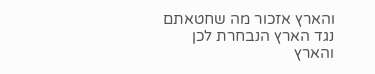והארץ אזכור מה שחטאתם נגד הארץ הנבחרת לכן והארץ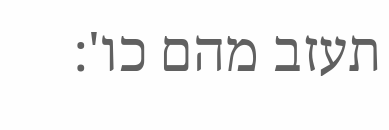תעזב מהם כו':